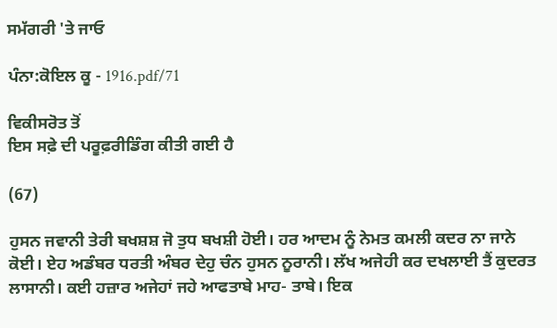ਸਮੱਗਰੀ 'ਤੇ ਜਾਓ

ਪੰਨਾ:ਕੋਇਲ ਕੂ - 1916.pdf/71

ਵਿਕੀਸਰੋਤ ਤੋਂ
ਇਸ ਸਫ਼ੇ ਦੀ ਪਰੂਫ਼ਰੀਡਿੰਗ ਕੀਤੀ ਗਈ ਹੈ

(67)

ਹੁਸਨ ਜਵਾਨੀ ਤੇਰੀ ਬਖਸ਼ਸ਼ ਜੋ ਤੁਧ ਬਖਸ਼ੀ ਹੋਈ। ਹਰ ਆਦਮ ਨੂੰ ਨੇਮਤ ਕਮਲੀ ਕਦਰ ਨਾ ਜਾਨੇ ਕੋਈ। ਏਹ ਅਡੰਬਰ ਧਰਤੀ ਅੰਬਰ ਦੇਹੁ ਚੰਨ ਹੁਸਨ ਨੂਰਾਨੀ। ਲੱਖ ਅਜੇਹੀ ਕਰ ਦਖਲਾਈ ਤੈਂ ਕੁਦਰਤ ਲਾਸਾਨੀ। ਕਈ ਹਜ਼ਾਰ ਅਜੇਹਾਂ ਜਹੇ ਆਫਤਾਬੇ ਮਾਹ- ਤਾਬੇ। ਇਕ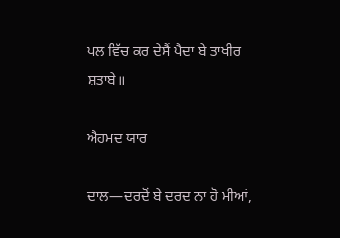ਪਲ ਵਿੱਚ ਕਰ ਦੇਸੈਂ ਪੈਦਾ ਬੇ ਤਾਖੀਰ ਸ਼ਤਾਬੇ॥

ਐਹਮਦ ਯਾਰ

ਦਾਲ―ਦਰਦੋਂ ਬੇ ਦਰਦ ਨਾ ਹੋ ਮੀਆਂ,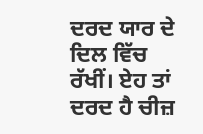ਦਰਦ ਯਾਰ ਦੇ ਦਿਲ ਵਿੱਚ ਰੱਖੀਂ। ਏਹ ਤਾਂ ਦਰਦ ਹੈ ਚੀਜ਼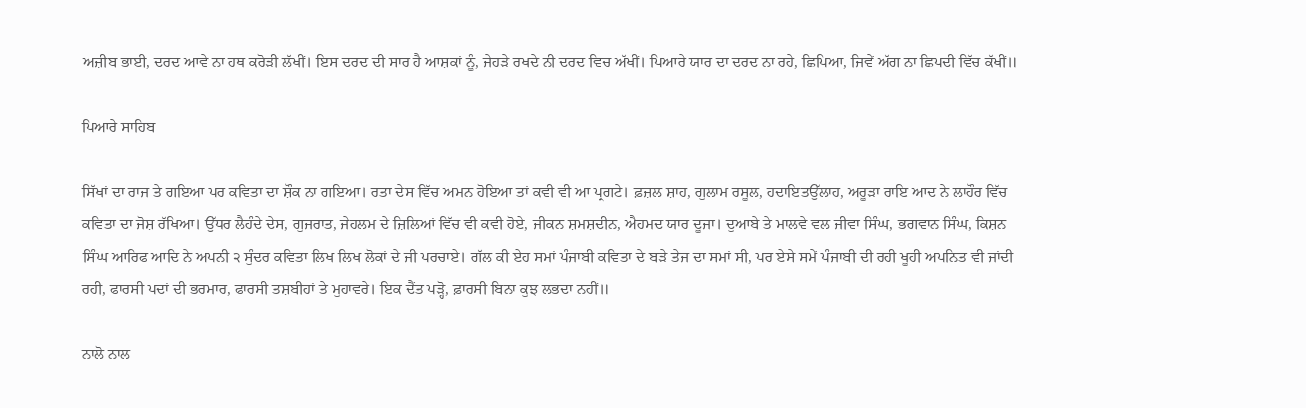ਅਜ਼ੀਬ ਭਾਈ, ਦਰਦ ਆਵੇ ਨਾ ਹਥ ਕਰੋੜੀ ਲੱਖੀਂ। ਇਸ ਦਰਦ ਦੀ ਸਾਰ ਹੈ ਆਸ਼ਕਾਂ ਨੂੰ, ਜੇਹੜੇ ਰਖਦੇ ਨੀ ਦਰਦ ਵਿਚ ਅੱਖੀਂ। ਪਿਆਰੇ ਯਾਰ ਦਾ ਦਰਦ ਨਾ ਰਹੇ, ਛਿਪਿਆ, ਜਿਵੇਂ ਅੱਗ ਨਾ ਛਿਪਦੀ ਵਿੱਚ ਕੱਖੀਂ॥

ਪਿਆਰੇ ਸਾਹਿਬ

ਸਿੱਖਾਂ ਦਾ ਰਾਜ ਤੇ ਗਇਆ ਪਰ ਕਵਿਤਾ ਦਾ ਸ਼ੌਕ ਨਾ ਗਇਆ। ਰਤਾ ਦੇਸ ਵਿੱਚ ਅਮਨ ਹੋਇਆ ਤਾਂ ਕਵੀ ਵੀ ਆ ਪ੍ਰਗਟੇ। ਫ਼ਜ਼ਲ ਸ਼ਾਹ, ਗੁਲਾਮ ਰਸੂਲ, ਹਦਾਇਤਉੱਲਾਹ, ਅਰੂੜਾ ਰਾਇ ਆਦ ਨੇ ਲਾਹੌਰ ਵਿੱਚ ਕਵਿਤਾ ਦਾ ਜੋਸ਼ ਰੱਖਿਆ। ਉੱਧਰ ਲੈਹੰਦੇ ਦੇਸ, ਗੁਜਰਾਤ, ਜੇਹਲਮ ਦੇ ਜ਼ਿਲਿਆਂ ਵਿੱਚ ਵੀ ਕਵੀ ਹੋਏ, ਜੀਕਨ ਸ਼ਮਸ਼ਦੀਨ, ਐਹਮਦ ਯਾਰ ਦੂਜਾ। ਦੁਆਬੇ ਤੇ ਮਾਲਵੇ ਵਲ ਜੀਵਾ ਸਿੰਘ, ਭਗਵਾਨ ਸਿੰਘ, ਕਿਸ਼ਨ ਸਿੰਘ ਆਰਿਫ ਆਦਿ ਨੇ ਅਪਨੀ ੨ ਸੁੰਦਰ ਕਵਿਤਾ ਲਿਖ ਲਿਖ ਲੋਕਾਂ ਦੇ ਜੀ ਪਰਚਾਏ। ਗੱਲ ਕੀ ਏਹ ਸਮਾਂ ਪੰਜਾਬੀ ਕਵਿਤਾ ਦੇ ਬੜੇ ਤੇਜ ਦਾ ਸਮਾਂ ਸੀ, ਪਰ ਏਸੇ ਸਮੇਂ ਪੰਜਾਬੀ ਦੀ ਰਹੀ ਖੂਹੀ ਅਪਨਿਤ ਵੀ ਜਾਂਦੀ ਰਹੀ, ਫਾਰਸੀ ਪਦਾਂ ਦੀ ਭਰਮਾਰ, ਫਾਰਸੀ ਤਸ਼ਬੀਹਾਂ ਤੇ ਮੁਹਾਵਰੇ। ਇਕ ਦੈਂਤ ਪੜ੍ਹੋ, ਫ਼ਾਰਸੀ ਬਿਨਾ ਕੁਝ ਲਭਦਾ ਨਹੀਂ॥

ਨਾਲੋ ਨਾਲ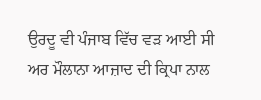ਉਰਦੂ ਵੀ ਪੰਜਾਬ ਵਿੱਚ ਵੜ ਆਈ ਸੀ ਅਰ ਮੌਲਾਨਾ ਆਜ਼ਾਦ ਦੀ ਕ੍ਰਿਪਾ ਨਾਲ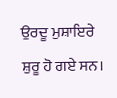ਉਰਦੂ ਮੁਸ਼ਾਇਰੇ ਸ਼ੁਰੂ ਹੋ ਗਏ ਸਨ।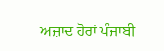ਅਜ਼ਾਦ ਹੋਰਾਂ ਪੰਜਾਬੀ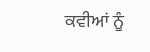ਕਵੀਆਂ ਨੂੰ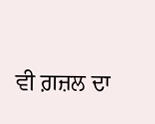ਵੀ ਗ਼ਜ਼ਲ ਦਾ